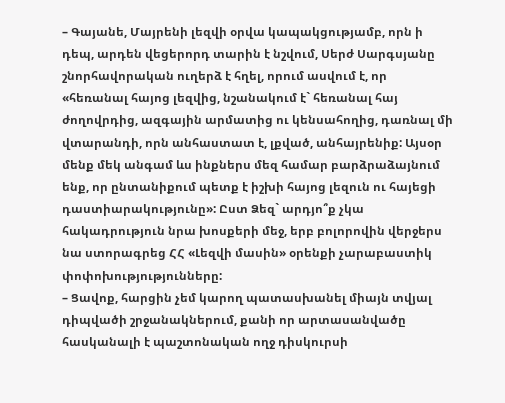– Գայանե, Մայրենի լեզվի օրվա կապակցությամբ, որն ի դեպ, արդեն վեցերորդ տարին է նշվում, Սերժ Սարգսյանը շնորհավորական ուղերձ է հղել, որում ասվում է, որ «հեռանալ հայոց լեզվից, նշանակում է` հեռանալ հայ ժողովրդից, ազգային արմատից ու կենսահողից, դառնալ մի վտարանդի, որն անհաստատ է, լքված, անհայրենիք: Այսօր մենք մեկ անգամ ևս ինքներս մեզ համար բարձրաձայնում ենք, որ ընտանիքում պետք է իշխի հայոց լեզուն ու հայեցի դաստիարակությունը»: Ըստ Ձեզ` արդյո՞ք չկա հակադրություն նրա խոսքերի մեջ, երբ բոլորովին վերջերս նա ստորագրեց ՀՀ «Լեզվի մասին» օրենքի չարաբաստիկ փոփոխությությունները:
– Ցավոք, հարցին չեմ կարող պատասխանել միայն տվյալ դիպվածի շրջանակներում, քանի որ արտասանվածը հասկանալի է պաշտոնական ողջ դիսկուրսի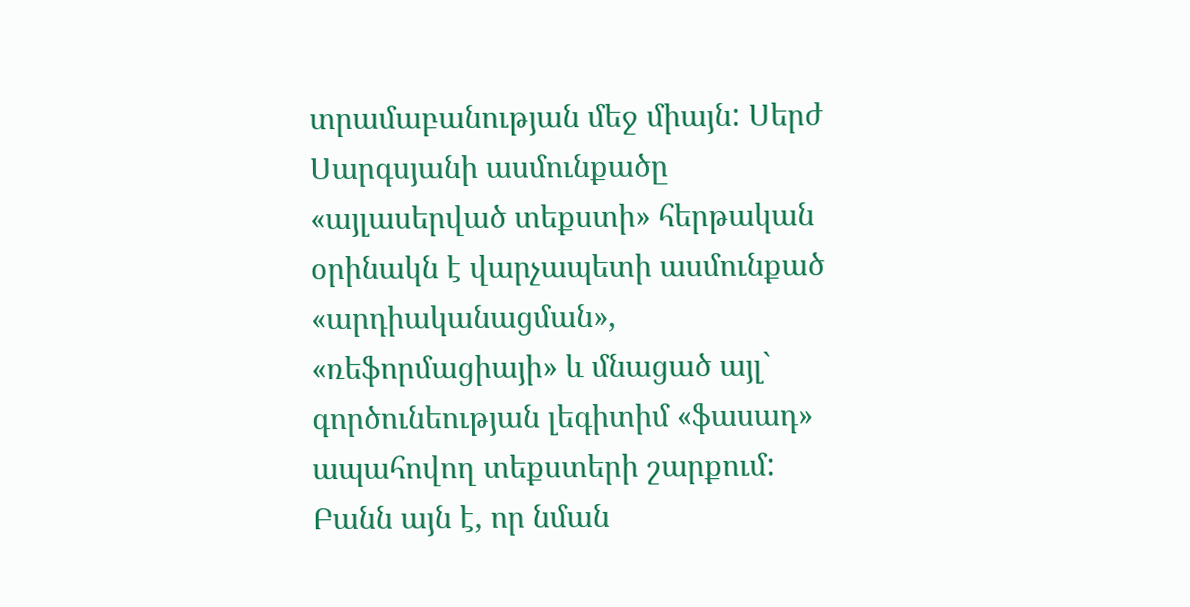տրամաբանության մեջ միայն: Սերժ Սարգսյանի ասմունքածը «այլասերված տեքստի» հերթական օրինակն է վարչապետի ասմունքած «արդիականացման», «ռեֆորմացիայի» և մնացած այլ` գործունեության լեգիտիմ «ֆասադ» ապահովող տեքստերի շարքում: Բանն այն է, որ նման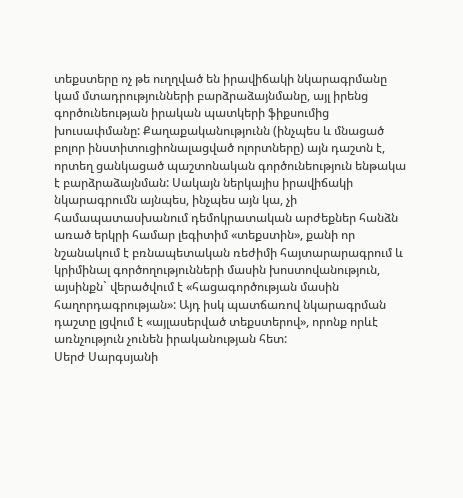տեքստերը ոչ թե ուղղված են իրավիճակի նկարագրմանը կամ մտադրությունների բարձրաձայնմանը, այլ իրենց գործունեության իրական պատկերի ֆիքսումից խուսափմանը: Քաղաքականությունն (ինչպես և մնացած բոլոր ինստիտուցիոնալացված ոլորտները) այն դաշտն է, որտեղ ցանկացած պաշտոնական գործունեություն ենթակա է բարձրաձայնման: Սակայն ներկայիս իրավիճակի նկարագրումն այնպես, ինչպես այն կա, չի համապատասխանում դեմոկրատական արժեքներ հանձն առած երկրի համար լեգիտիմ «տեքստին», քանի որ նշանակում է բռնապետական ռեժիմի հայտարարագրում և կրիմինալ գործողությունների մասին խոստովանություն, այսինքն` վերածվում է «հացագործության մասին հաղորդագրության»: Այդ իսկ պատճառով նկարագրման դաշտը լցվում է «այլասերված տեքստերով», որոնք որևէ առնչություն չունեն իրականության հետ:
Սերժ Սարգսյանի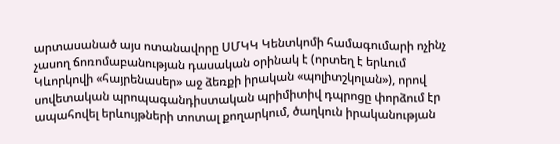արտասանած այս ոտանավորը ՍՄԿԿ Կենտկոմի համագումարի ոչինչ չասող ճոռոմաբանության դասական օրինակ է (որտեղ է երևում Կևորկովի «հայրենասեր» աջ ձեռքի իրական «պոլիտշկոլան»), որով սովետական պրոպագանդիստական պրիմիտիվ դպրոցը փորձում էր ապահովել երևույթների տոտալ քողարկում, ծաղկուն իրականության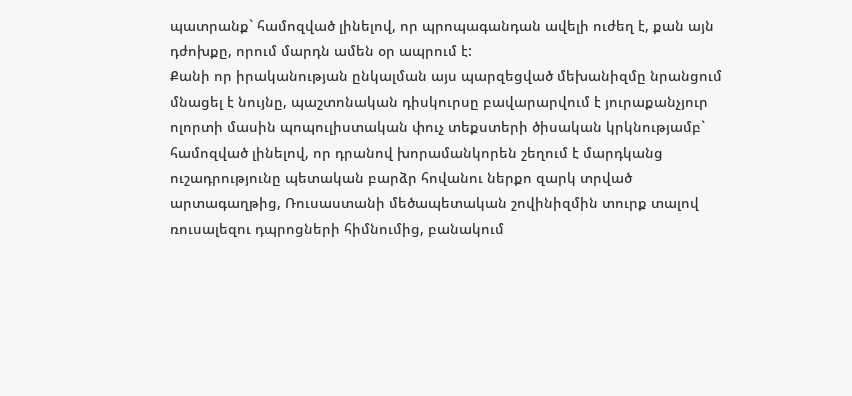պատրանք` համոզված լինելով, որ պրոպագանդան ավելի ուժեղ է, քան այն դժոխքը, որում մարդն ամեն օր ապրում է:
Քանի որ իրականության ընկալման այս պարզեցված մեխանիզմը նրանցում մնացել է նույնը, պաշտոնական դիսկուրսը բավարարվում է յուրաքանչյուր ոլորտի մասին պոպուլիստական փուչ տեքստերի ծիսական կրկնությամբ` համոզված լինելով, որ դրանով խորամանկորեն շեղում է մարդկանց ուշադրությունը պետական բարձր հովանու ներքո զարկ տրված արտագաղթից, Ռուսաստանի մեծապետական շովինիզմին տուրք տալով ռուսալեզու դպրոցների հիմնումից, բանակում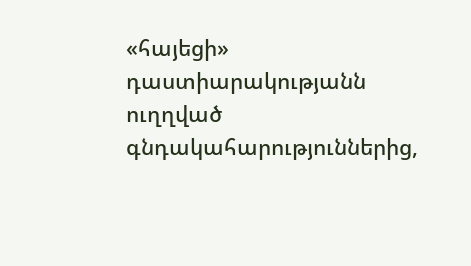«հայեցի» դաստիարակությանն ուղղված գնդակահարություններից,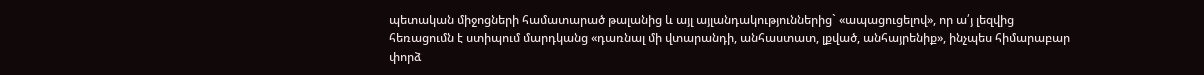պետական միջոցների համատարած թալանից և այլ այլանդակություններից` «ապացուցելով», որ ա՛յ լեզվից հեռացումն է ստիպում մարդկանց «դառնալ մի վտարանդի, անհաստատ, լքված, անհայրենիք», ինչպես հիմարաբար փորձ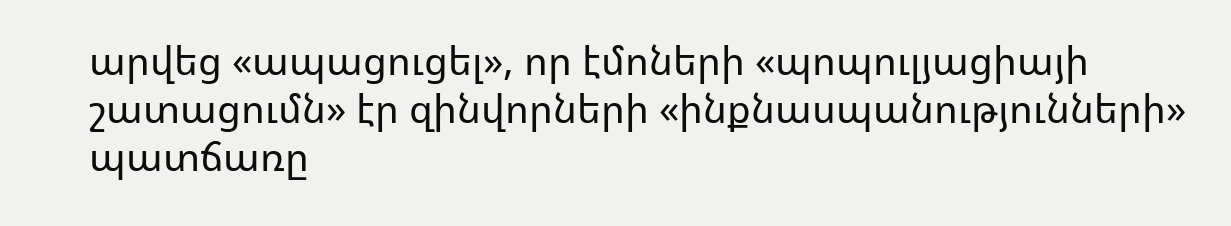արվեց «ապացուցել», որ էմոների «պոպուլյացիայի շատացումն» էր զինվորների «ինքնասպանությունների» պատճառը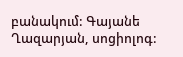բանակում: Գայանե Ղազարյան, սոցիոլոգ: